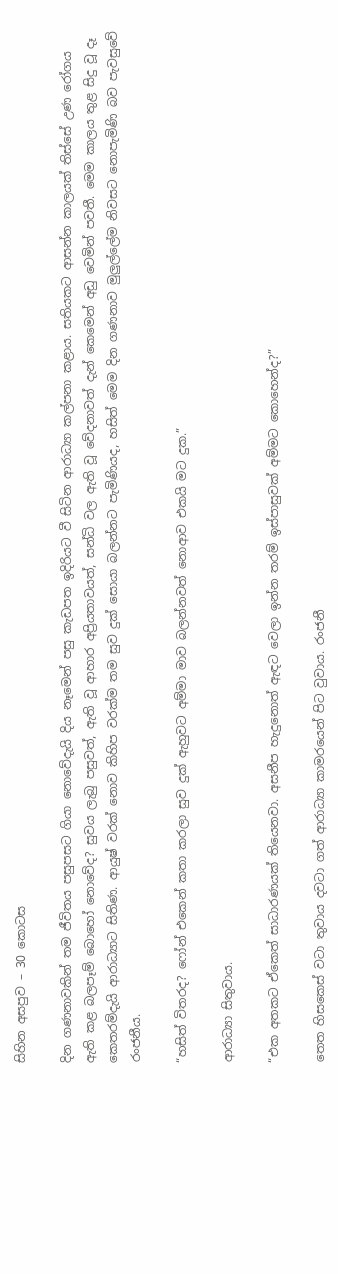සිහින අසපුව – 30 කොටස

දින ගණනාවකින් තම ජීවිතය පසුපසට ගියා නොවේදැයි දිය නෑමෙන් පසු කැඩපත ඉදිරියට වී සිටින ආරාධ්‍යා කල්පනා කළාය. සතියකට ආසන්න කාලයක් තිස්සේ උණ රෝගය ඇති කළ බලපෑම් බොහෝ නොවේද? සුවය ලැබු පසුවත්, ඇති වූ ආහාර අප්‍රියතාවයත්, සන්ධි වල ඇති වූ වේදනාවත් දැන් කෙමෙන් අඩු වෙමින් පවතී. මෙම කාලය තුළ සිදු වූ දෑ කෙතරම්දැයි ආරාධ්‍යාට සිතිණ. ආයුෂ් වරක් නොව කිහිප වරක්ම තම සුව දුක් සොයා බලන්නට පැමිණියද, හසිත් මෙම දින ගණනාව මුලුල්ලේම නිවසට නොපැමිණි බව පැවසුවේ රංජනීය.

“හසිත් විතරද? ෆෝන් එකෙන් කතා කරලා සුව දුක් ඇහුවට අම්මා මාව බලන්නවත් නොආව එකයි මට දුක.”

ආරාධ්‍යා සිතුවාය.

“එක අතකට ඒකෙත් සාධාරණයක් තියෙනවා. අසනීප හැදුනොත් ඇඳට වෙලා ඉන්න තරම් ඉස්පාසුවක් අම්මට කොහෙන්ද?”

තෙත හිසකෙස් වටා තුවාය දවටා ගත් ආරාධ්‍යා කාමරයෙන් පිට වුවාය. රංජනී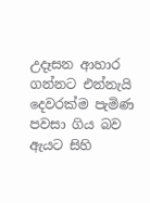උදෑසන ආහාර ගන්නට එන්නැයි දෙවරක්ම පැමිණ පවසා ගිය බව ඇයට සිහි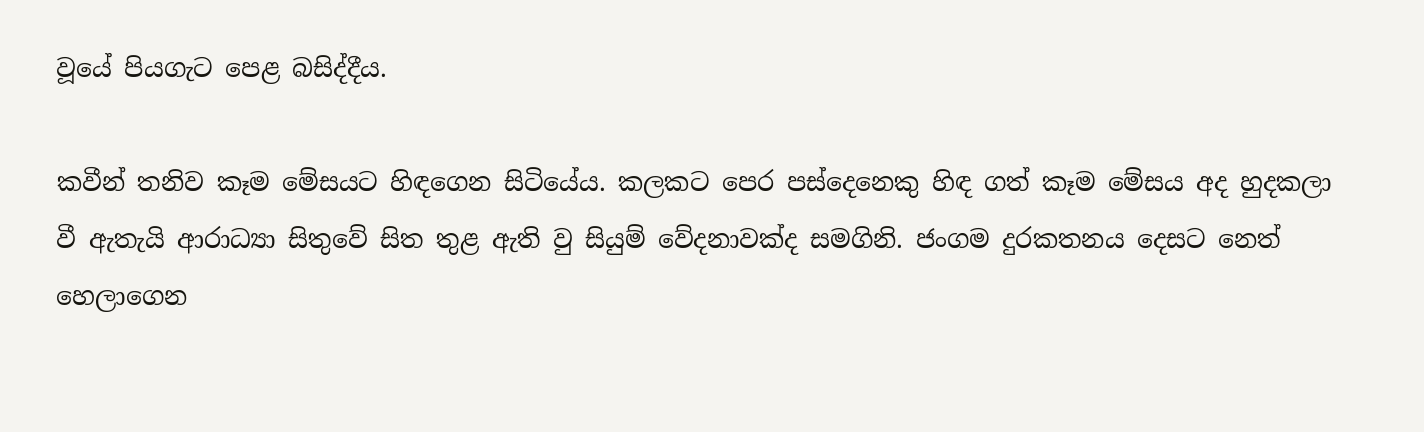වූයේ පියගැට පෙළ බසිද්දීය.

කවීන් තනිව කෑම මේසයට හිඳගෙන සිටියේය. කලකට පෙර පස්දෙනෙකු හිඳ ගත් කෑම මේසය අද හුදකලා වී ඇතැයි ආරාධ්‍යා සිතුවේ සිත තුළ ඇති වු සියුම් වේදනාවක්ද සමගිනි. ජංගම දුරකතනය දෙසට නෙත් හෙලාගෙන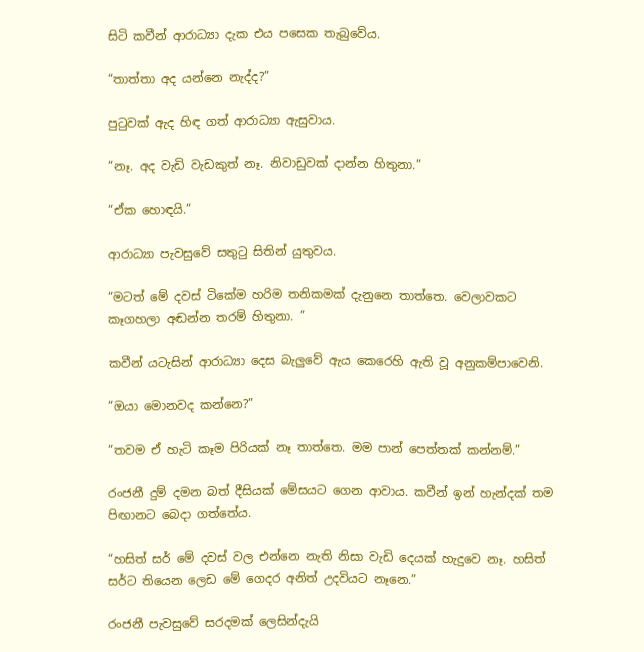සිටි කවීන් ආරාධ්‍යා දැක එය පසෙක තැබුවේය.

“තාත්තා අද යන්නෙ නැද්ද?”

පුටුවක් ඇද හිඳ ගත් ආරාධ්‍යා ඇසුවාය.

“නෑ. අද වැඩි වැඩකුත් නෑ. නිවාඩුවක් දාන්න හිතුනා.”

“ඒක හොඳයි.”

ආරාධ්‍යා පැවසුවේ සතුටු සිතින් යුතුවය.

“මටත් මේ දවස් ටිකේම හරිම තනිකමක් දැනුනෙ තාත්තෙ. වෙලාවකට කෑගහලා අඬන්න තරම් හිතුනා. ”

කවීන් යටැසින් ආරාධ්‍යා දෙස බැලුවේ ඇය කෙරෙහි ඇති වූ අනුකම්පාවෙනි.

“ඔයා මොනවද කන්නෙ?”

“තවම ඒ හැටි කෑම පිරියක් නෑ තාත්තෙ. මම පාන් පෙත්තක් කන්නම්.”

රංජනී දුම් දමන බත් දීසියක් මේසයට ගෙන ආවාය. කවීන් ඉන් හැන්දක් තම පිඟානට බෙදා ගත්තේය.

“හසිත් සර් මේ දවස් වල එන්නෙ නැති නිසා වැඩි දෙයක් හැදුවෙ නෑ. හසිත් සර්ට තියෙන ලෙඩ මේ ගෙදර අනිත් උදවියට නෑනෙ.”

රංජනී පැවසුවේ සරදමක් ලෙසින්දැයි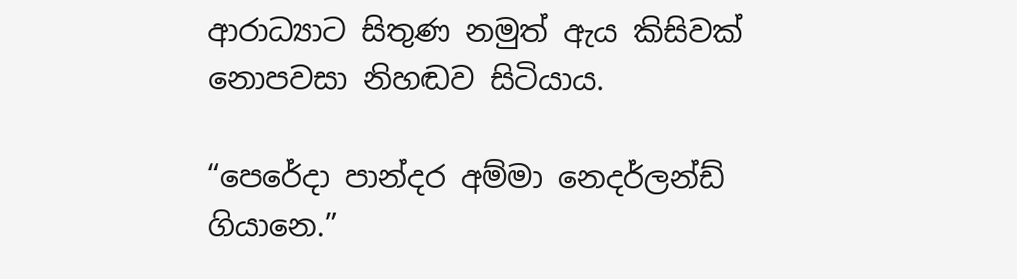ආරාධ්‍යාට සිතුණ නමුත් ඇය කිසිවක් නොපවසා නිහඬව සිටියාය.

“පෙරේදා පාන්දර අම්මා නෙදර්ලන්ඩ් ගියානෙ.”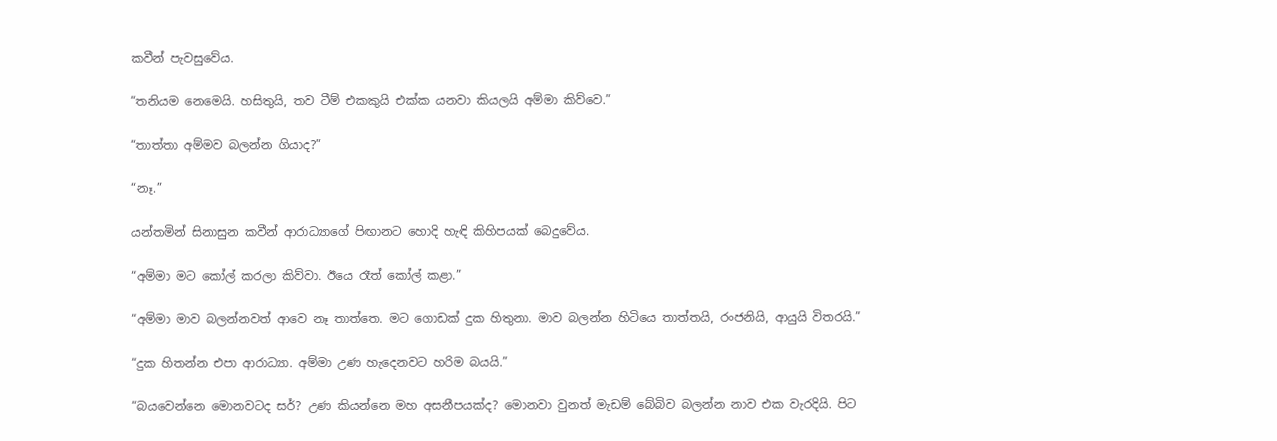කවීන් පැවසුවේය.

“තනියම නෙමෙයි. හසිතුයි, තව ටීම් එකකුයි එක්ක යනවා කියලයි අම්මා කිව්වෙ.”

“තාත්තා අම්මව බලන්න ගියාද?”

“නෑ.”

යන්තමින් සිනාසුන කවීන් ආරාධ්‍යාගේ පිඟානට හොදි හැඳි කිහිපයක් බෙදුවේය.

“අම්මා මට කෝල් කරලා කිව්වා. ඊයෙ රෑත් කෝල් කළා.”

“අම්මා මාව බලන්නවත් ආවෙ නෑ තාත්තෙ. මට ගොඩක් දුක හිතුනා. මාව බලන්න හිටියෙ තාත්තයි, රංජනියි, ආයුයි විතරයි.”

“දුක හිතන්න එපා ආරාධ්‍යා. අම්මා උණ හැදෙනවට හරිම බයයි.”

“බයවෙන්නෙ මොනවටද සර්? උණ කියන්නෙ මහ අසනීපයක්ද? මොනවා වුනත් මැඩම් බේබිව බලන්න නාව එක වැරදියි. පිට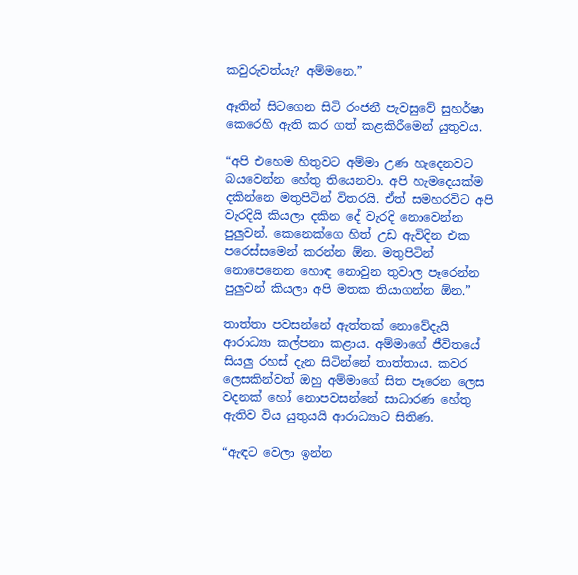කවුරුවත්යැ? අම්මනෙ.”

ඈතින් සිටගෙන සිටි රංජනී පැවසුවේ සුහර්ෂා කෙරෙහි ඇති කර ගත් කළකිරීමෙන් යුතුවය.

“අපි එහෙම හිතුවට අම්මා උණ හැදෙනවට බයවෙන්න හේතු තියෙනවා. අපි හැමදෙයක්ම දකින්නෙ මතුපිටින් විතරයි. ඒත් සමහරවිට අපි වැරදියි කියලා දකින දේ වැරදි නොවෙන්න පුලුවන්. කෙනෙක්ගෙ හිත් උඩ ඇවිදින එක පරෙස්සමෙන් කරන්න ඕන. මතුපිටින් නොපෙනෙන හොඳ නොවුන තුවාල පෑරෙන්න පුලුවන් කියලා අපි මතක තියාගන්න ඕන.”

තාත්තා පවසන්නේ ඇත්තක් නොවේදැයි ආරාධ්‍යා කල්පනා කළාය. අම්මාගේ ජීවිතයේ සියලු රහස් දැන සිටින්නේ තාත්තාය. කවර ලෙසකින්වත් ඔහු අම්මාගේ සිත පෑරෙන ලෙස වදනක් හෝ නොපවසන්නේ සාධාරණ හේතු ඇතිව විය යුතුයයි ආරාධ්‍යාට සිතිණ.

“ඇඳට වෙලා ඉන්න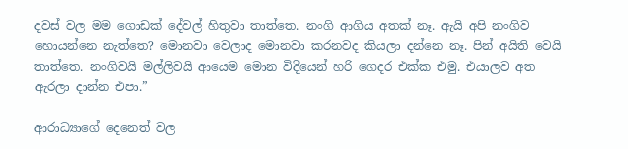දවස් වල මම ගොඩක් දේවල් හිතුවා තාත්තෙ. නංගි ආගිය අතක් නෑ. ඇයි අපි නංගිව හොයන්නෙ නැත්තෙ? මොනවා වෙලාද මොනවා කරනවද කියලා දන්නෙ නෑ. පින් අයිති වෙයි තාත්තෙ. නංගිවයි මල්ලිවයි ආයෙම මොන විදියෙන් හරි ගෙදර එක්ක එමු. එයාලව අත ඇරලා දාන්න එපා.”

ආරාධ්‍යාගේ දෙනෙත් වල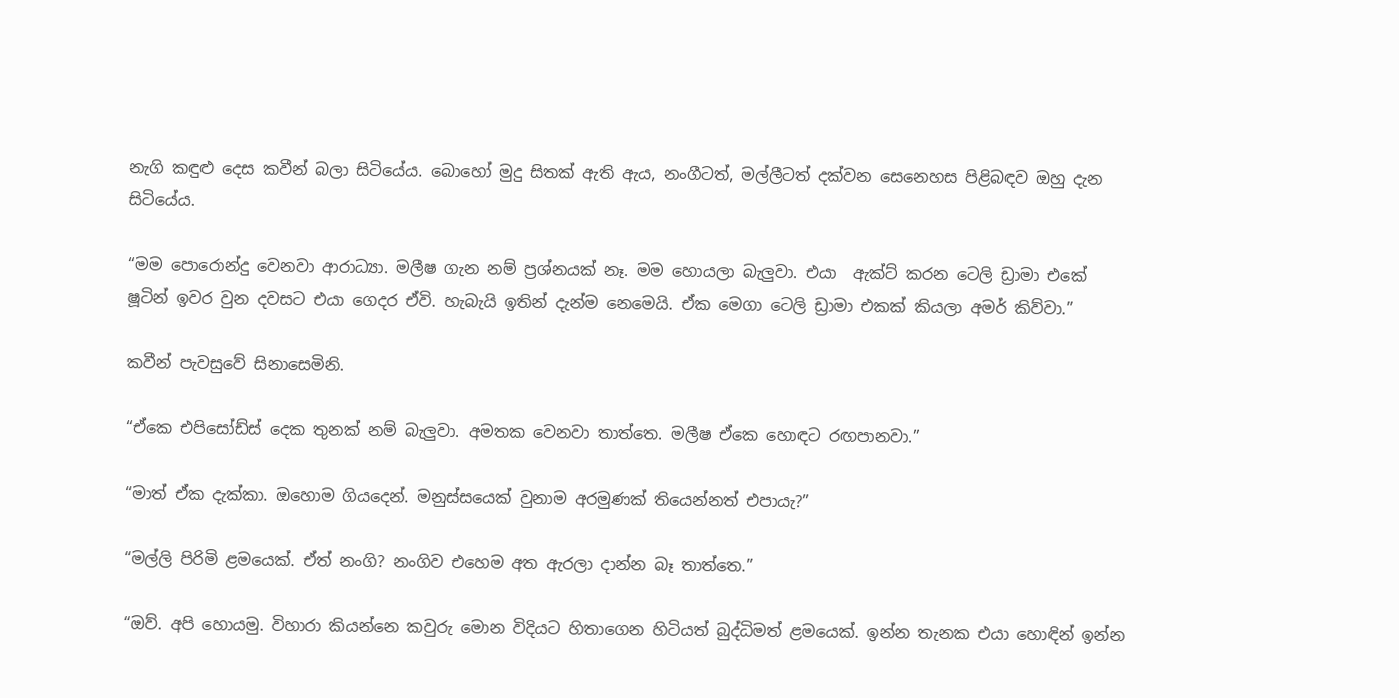නැගි කඳුළු දෙස කවීන් බලා සිටියේය. බොහෝ මුදු සිතක් ඇති ඇය, නංගීටත්, මල්ලීටත් දක්වන සෙනෙහස පිළිබඳව ඔහු දැන සිටියේය.

“මම පොරොන්දු වෙනවා ආරාධ්‍යා. මලීෂ ගැන නම් ප්‍රශ්නයක් නෑ. මම හොයලා බැලුවා. එයා  ඇක්ට් කරන ටෙලි ඩ්‍රාමා එකේ ෂූටින් ඉවර වුන දවසට එයා ගෙදර ඒවි. හැබැයි ඉතින් දැන්ම නෙමෙයි. ඒක මෙගා ටෙලි ඩ්‍රාමා එකක් කියලා අමර් කිව්වා.”

කවීන් පැවසුවේ සිනාසෙමිනි.

“ඒකෙ එපිසෝඩ්ස් දෙක තුනක් නම් බැලුවා. අමතක වෙනවා තාත්තෙ. මලීෂ ඒකෙ හොඳට රඟපානවා.”

“මාත් ඒක දැක්කා. ඔහොම ගියදෙන්. මනුස්සයෙක් වුනාම අරමුණක් තියෙන්නත් එපායැ?”

“මල්ලි පිරිමි ළමයෙක්. ඒත් නංගි? නංගිව එහෙම අත ඇරලා දාන්න බෑ තාත්තෙ.”

“ඔව්. අපි හොයමු. විහාරා කියන්නෙ කවුරු මොන විදියට හිතාගෙන හිටියත් බුද්ධිමත් ළමයෙක්. ඉන්න තැනක එයා හොඳින් ඉන්න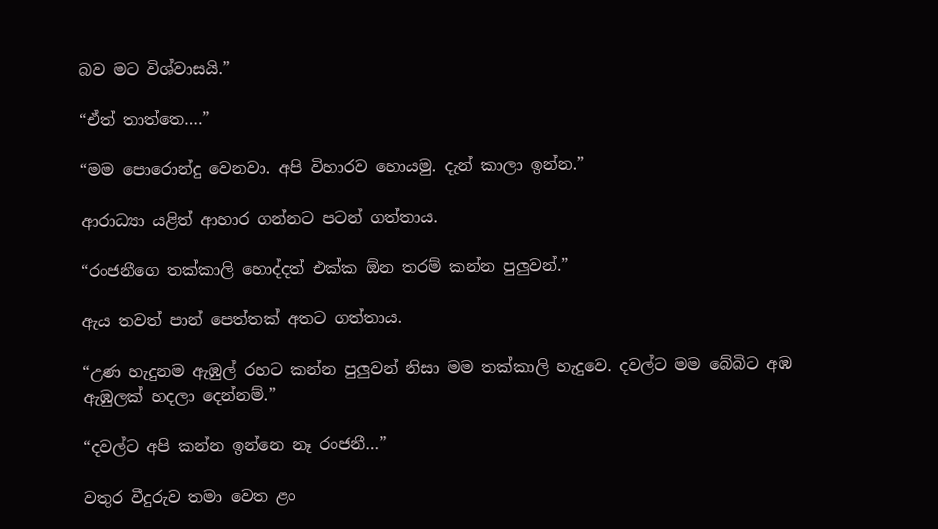බව මට විශ්වාසයි.”

“ඒත් තාත්තෙ….”

“මම පොරොන්දු වෙනවා. අපි විහාරව හොයමු. දැන් කාලා ඉන්න.”

ආරාධ්‍යා යළිත් ආහාර ගන්නට පටන් ගත්තාය.

“රංජනීගෙ තක්කාලි හොද්දත් එක්ක ඕන තරම් කන්න පුලුවන්.”

ඇය තවත් පාන් පෙත්තක් අතට ගත්තාය.

“උණ හැදුනම ඇඹුල් රහට කන්න පුලුවන් නිසා මම තක්කාලි හැදුවෙ. දවල්ට මම බේබිට අඹ ඇඹුලක් හදලා දෙන්නම්.”

“දවල්ට අපි කන්න ඉන්නෙ නෑ රංජනී…”

වතුර වීදුරුව තමා වෙත ළං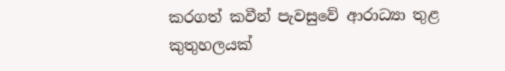කරගත් කවීන් පැවසුවේ ආරාධ්‍යා තුළ කුතුහලයක්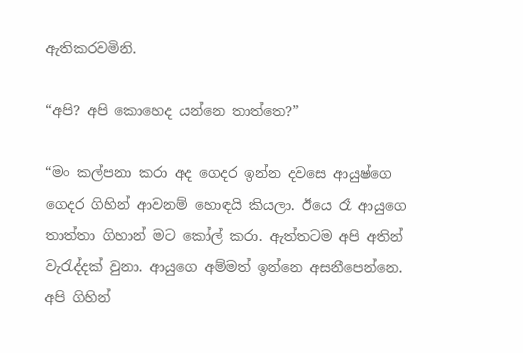ඇතිකරවමිනි.

“අපි? අපි කොහෙද යන්නෙ තාත්තෙ?”

“මං කල්පනා කරා අද ගෙදර ඉන්න දවසෙ ආයුෂ්ගෙ ගෙදර ගිහින් ආවනම් හොඳයි කියලා. ඊයෙ රෑ ආයුගෙ තාත්තා ගිහාන් මට කෝල් කරා. ඇත්තටම අපි අතින් වැරැද්දක් වුනා. ආයුගෙ අම්මත් ඉන්නෙ අසනීපෙන්නෙ. අපි ගිහින්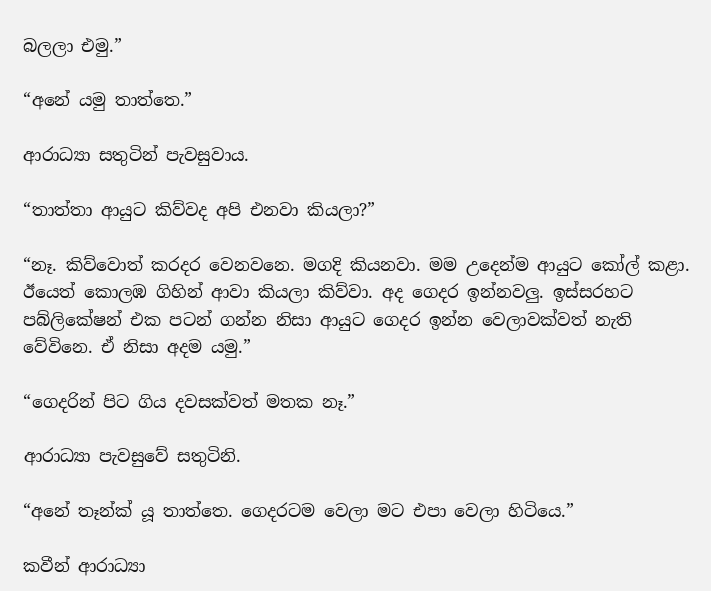බලලා එමු.”

“අනේ යමු තාත්තෙ.”

ආරාධ්‍යා සතුටින් පැවසුවාය.

“තාත්තා ආයුට කිව්වද අපි එනවා කියලා?”

“නෑ. කිව්වොත් කරදර වෙනවනෙ. මගදි කියනවා. මම උදෙන්ම ආයුට කෝල් කළා. ඊයෙත් කොලඹ ගිහින් ආවා කියලා කිව්වා. අද ගෙදර ඉන්නවලු. ඉස්සරහට පබ්ලිකේෂන් එක පටන් ගන්න නිසා ආයුට ගෙදර ඉන්න වෙලාවක්වත් නැති වේවිනෙ. ඒ නිසා අදම යමු.”

“ගෙදරින් පිට ගිය දවසක්වත් මතක නෑ.”

ආරාධ්‍යා පැවසුවේ සතුටිනි.

“අනේ තෑන්ක් යූ තාත්තෙ. ගෙදරටම වෙලා මට එපා වෙලා හිටියෙ.”

කවීන් ආරාධ්‍යා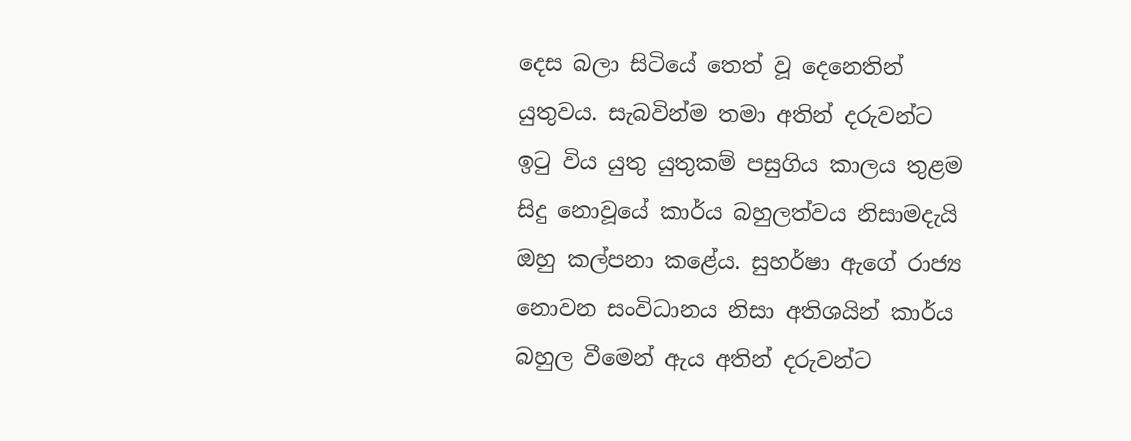දෙස බලා සිටියේ තෙත් වූ දෙනෙතින් යුතුවය. සැබවින්ම තමා අතින් දරුවන්ට ඉටු විය යුතු යුතුකම් පසුගිය කාලය තුළම සිදු නොවූයේ කාර්ය බහුලත්වය නිසාමදැයි ඔහු කල්පනා කළේය. සුහර්ෂා ඇගේ රාජ්‍ය නොවන සංවිධානය නිසා අතිශයින් කාර්ය බහුල වීමෙන් ඇය අතින් දරුවන්ට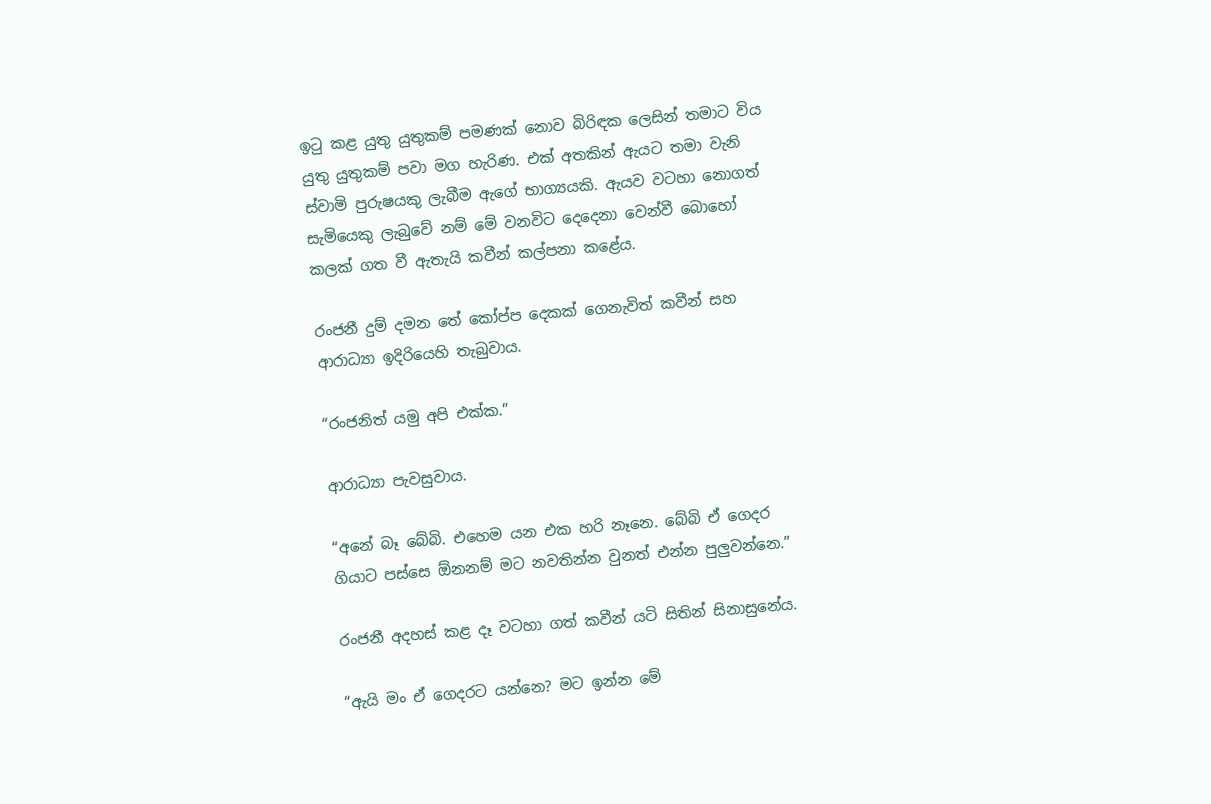ඉටු කළ යුතු යුතුකම් පමණක් නොව බිරිඳක ලෙසින් තමාට විය යුතු යුතුකම් පවා මග හැරිණ. එක් අතකින් ඇයට තමා වැනි ස්වාමි පුරුෂයකු ලැබීම ඇගේ භාග්‍යයකි. ඇයව වටහා නොගත් සැමියෙකු ලැබුවේ නම් මේ වනවිට දෙදෙනා වෙන්වී බොහෝ කලක් ගත වී ඇතැයි කවීන් කල්පනා කළේය.

රංජනී දුම් දමන තේ කෝප්ප දෙකක් ගෙනැවිත් කවීන් සහ ආරාධ්‍යා ඉදිරියෙහි තැබුවාය.

“රංජනිත් යමු අපි එක්ක.”

ආරාධ්‍යා පැවසුවාය.

“අනේ බෑ බේබි. එහෙම යන එක හරි නෑනෙ. බේබි ඒ ගෙදර ගියාට පස්සෙ ඕනනම් මට නවතින්න වුනත් එන්න පුලුවන්නෙ.”

රංජනී අදහස් කළ දෑ වටහා ගත් කවීන් යටි සිතින් සිනාසුනේය.

“ඇයි මං ඒ ගෙදරට යන්නෙ? මට ඉන්න මේ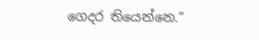ගෙදර තියෙන්නෙ.”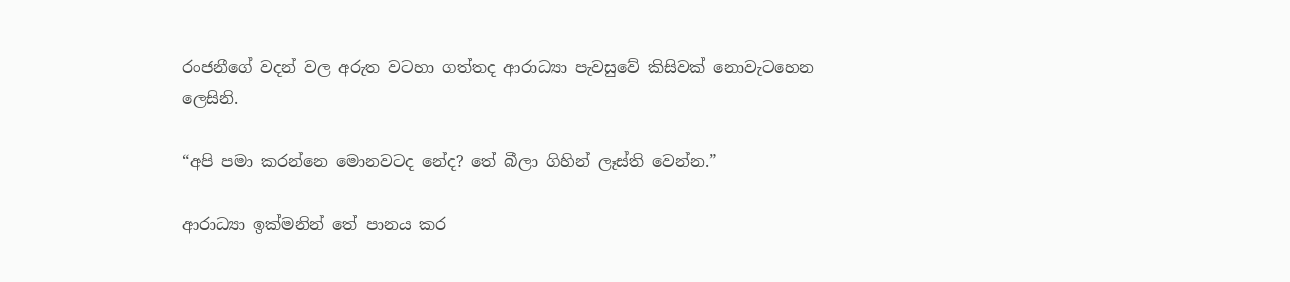රංජනීගේ වදන් වල අරුත වටහා ගත්තද ආරාධ්‍යා පැවසුවේ කිසිවක් නොවැටහෙන ලෙසිනි.

“අපි පමා කරන්නෙ මොනවටද නේද? තේ බීලා ගිහින් ලෑස්ති වෙන්න.”

ආරාධ්‍යා ඉක්මනින් තේ පානය කර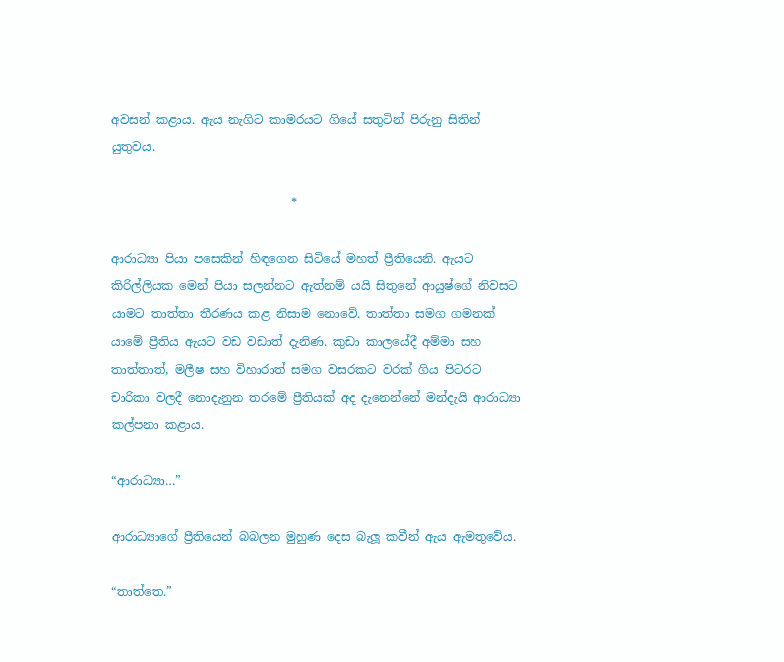අවසන් කළාය. ඇය නැගිට කාමරයට ගියේ සතුටින් පිරුනු සිතින් යුතුවය.

                              *

ආරාධ්‍යා පියා පසෙකින් හිඳගෙන සිටියේ මහත් ප්‍රීතියෙනි. ඇයට කිරිල්ලියක මෙන් පියා සලන්නට ඇත්නම් යයි සිතුනේ ආයුෂ්ගේ නිවසට යාමට තාත්තා තීරණය කළ නිසාම නොවේ. තාත්තා සමග ගමනක් යාමේ ප්‍රීතිය ඇයට වඩ වඩාත් දැනිණ. කුඩා කාලයේදී අම්මා සහ තාත්තාත්, මලීෂ සහ විහාරාත් සමග වසරකට වරක් ගිය පිටරට චාරිකා වලදී නොදැනුන තරමේ ප්‍රීතියක් අද දැනෙන්නේ මන්දැයි ආරාධ්‍යා කල්පනා කළාය.

“ආරාධ්‍යා…”

ආරාධ්‍යාගේ ප්‍රීතියෙන් බබලන මුහුණ දෙස බැලූ කවීන් ඇය ඇමතුවේය.

“තාත්තෙ.”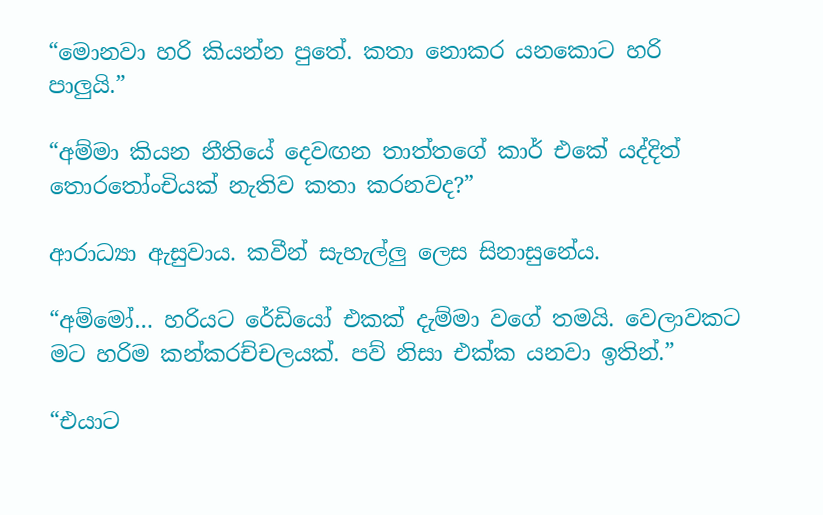“මොනවා හරි කියන්න පුතේ. කතා නොකර යනකොට හරි පාලුයි.”

“අම්මා කියන නීතියේ දෙවඟන තාත්තගේ කාර් එකේ යද්දිත් තොරතෝංචියක් නැතිව කතා කරනවද?”

ආරාධ්‍යා ඇසුවාය. කවීන් සැහැල්ලු ලෙස සිනාසුනේය.

“අම්මෝ… හරියට රේඩියෝ එකක් දැම්මා වගේ තමයි. වෙලාවකට මට හරිම කන්කරච්චලයක්. පව් නිසා එක්ක යනවා ඉතින්.”

“එයාට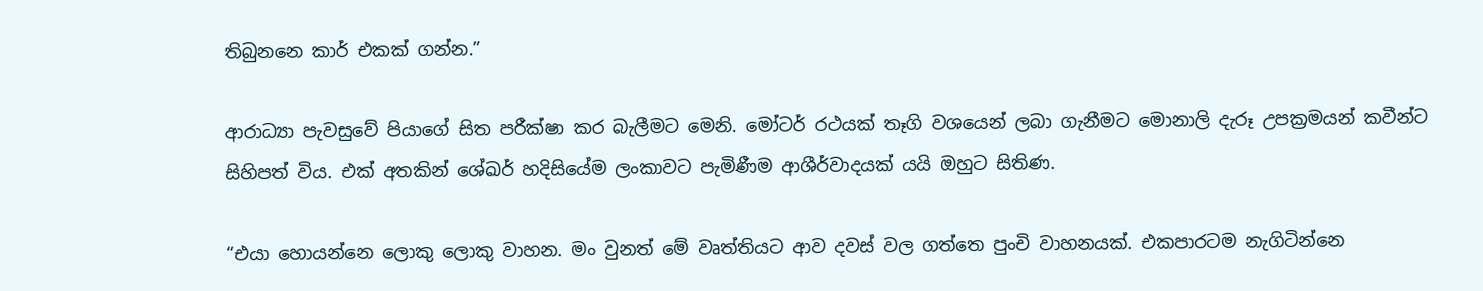තිබුනනෙ කාර් එකක් ගන්න.”

ආරාධ්‍යා පැවසුවේ පියාගේ සිත පරීක්ෂා කර බැලීමට මෙනි. මෝටර් රථයක් තෑගි වශයෙන් ලබා ගැනීමට මොනාලි දැරූ උපක්‍රමයන් කවීන්ට සිහිපත් විය. එක් අතකින් ශේඛර් හදිසියේම ලංකාවට පැමිණීම ආශීර්වාදයක් යයි ඔහුට සිතිණ.

“එයා හොයන්නෙ ලොකු ලොකු වාහන. මං වුනත් මේ වෘත්තියට ආව දවස් වල ගත්තෙ පුංචි වාහනයක්. එකපාරටම නැගිටින්නෙ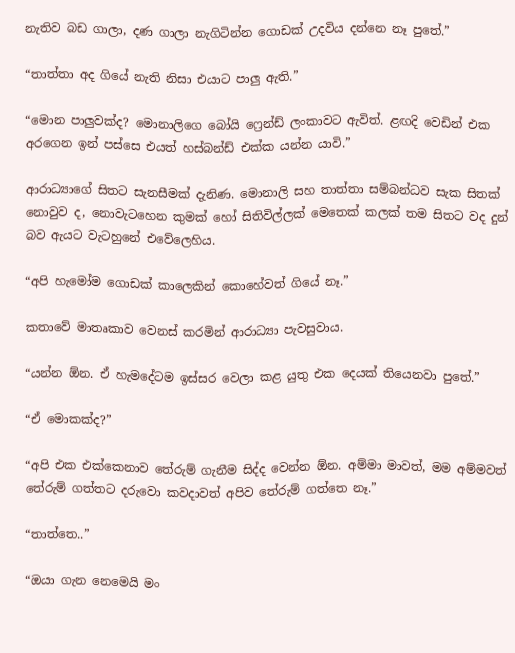නැතිව බඩ ගාලා, දණ ගාලා නැගිටින්න ගොඩක් උදවිය දන්නෙ නෑ පුතේ.”

“තාත්තා අද ගියේ නැති නිසා එයාට පාලු ඇති.”

“මොන පාලුවක්ද? මොනාලිගෙ බෝයි ෆ්‍රෙන්ඩ් ලංකාවට ඇවිත්. ළඟදි වෙඩින් එක අරගෙන ඉන් පස්සෙ එයත් හස්බන්ඩ් එක්ක යන්න යාවි.”

ආරාධ්‍යාගේ සිතට සැනසීමක් දැනිණ. මොනාලි සහ තාත්තා සම්බන්ධව සැක සිතක් නොවුව ද, නොවැටහෙන කුමක් හෝ සිතිවිල්ලක් මෙතෙක් කලක් තම සිතට වද දුන් බව ඇයට වැටහුනේ එවේලෙහිය.

“අපි හැමෝම ගොඩක් කාලෙකින් කොහේවත් ගියේ නෑ.”

කතාවේ මාතෘකාව වෙනස් කරමින් ආරාධ්‍යා පැවසුවාය.

“යන්න ඕන. ඒ හැමදේටම ඉස්සර වෙලා කළ යුතු එක දෙයක් තියෙනවා පුතේ.”

“ඒ මොකක්ද?”

“අපි එක එක්කෙනාව තේරුම් ගැනීම සිද්ද වෙන්න ඕන. අම්මා මාවත්, මම අම්මවත් තේරුම් ගත්තට දරුවො කවදාවත් අපිව තේරුම් ගත්තෙ නෑ.”

“තාත්තෙ..”

“ඔයා ගැන නෙමෙයි මං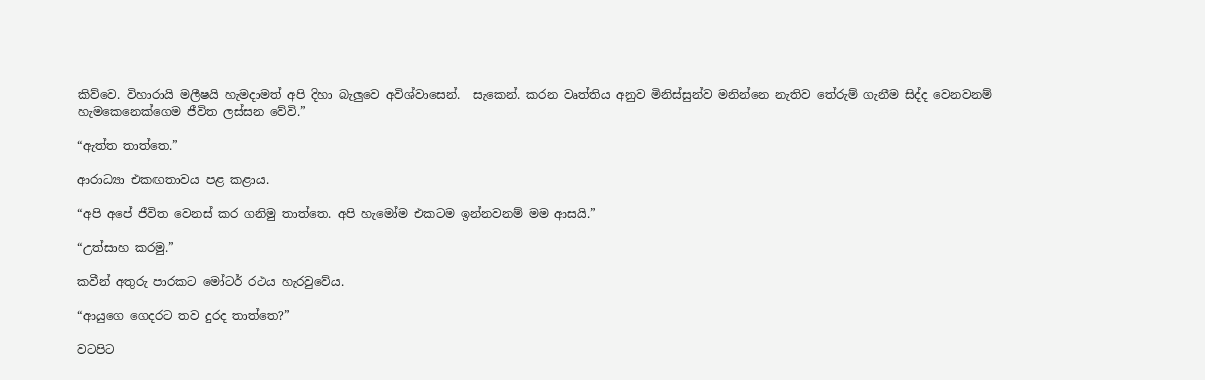කිව්වෙ. විහාරායි මලීෂයි හැමදාමත් අපි දිහා බැලුවෙ අවිශ්වාසෙන්.  සැකෙන්. කරන වෘත්තිය අනුව මිනිස්සුන්ව මනින්නෙ නැතිව තේරුම් ගැනීම සිද්ද වෙනවනම් හැමකෙනෙක්ගෙම ජීවිත ලස්සන වේවි.”

“ඇත්ත තාත්තෙ.”

ආරාධ්‍යා එකඟතාවය පළ කළාය.

“අපි අපේ ජීවිත වෙනස් කර ගනිමු තාත්තෙ. අපි හැමෝම එකටම ඉන්නවනම් මම ආසයි.”

“උත්සාහ කරමු.”

කවීන් අතුරු පාරකට මෝටර් රථය හැරවුවේය.

“ආයුගෙ ගෙදරට තව දුරද තාත්තෙ?”

වටපිට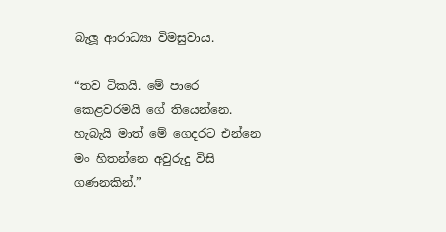බැලූ ආරාධ්‍යා විමසුවාය.

“තව ටිකයි. මේ පාරෙ කෙළවරමයි ගේ තියෙන්නෙ. හැබැයි මාත් මේ ගෙදරට එන්නෙ මං හිතන්නෙ අවුරුදු විසි ගණනකින්.”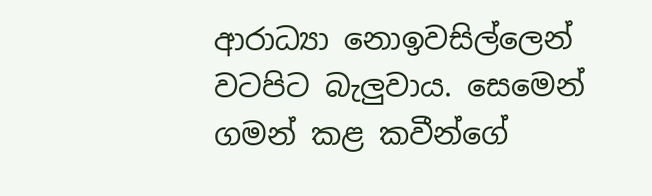ආරාධ්‍යා නොඉවසිල්ලෙන් වටපිට බැලුවාය. සෙමෙන් ගමන් කළ කවීන්ගේ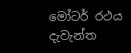මෝටර් රථය දැවැන්ත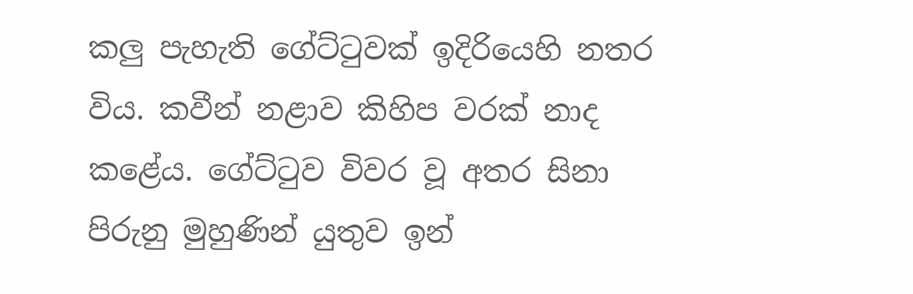කලු පැහැති ගේට්ටුවක් ඉදිරියෙහි නතර විය. කවීන් නළාව කිහිප වරක් නාද කළේය. ගේට්ටුව විවර වූ අතර සිනා පිරුනු මුහුණින් යුතුව ඉන්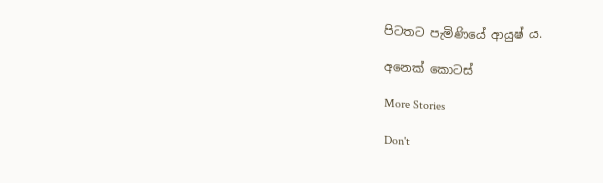පිටතට පැමිණියේ ආයුෂ් ය.

අනෙක් කොටස්

More Stories

Don't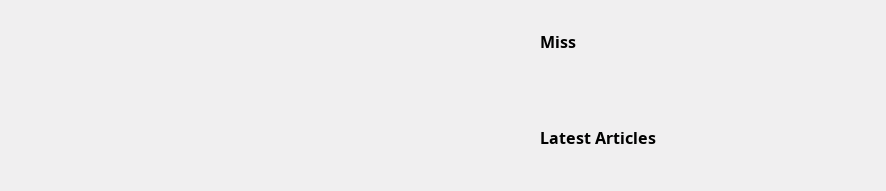Miss


Latest Articles